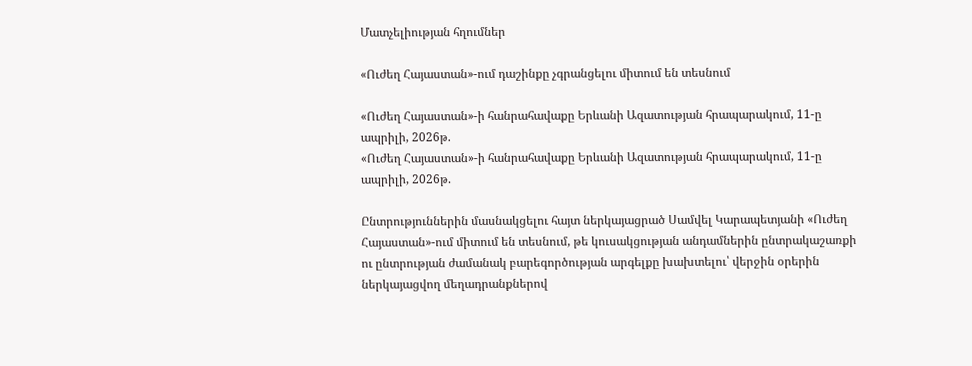Մատչելիության հղումներ

«Ուժեղ Հայաստան»-ում դաշինքը չգրանցելու միտում են տեսնում

«Ուժեղ Հայաստան»-ի հանրահավաքը Երևանի Ազատության հրապարակում, 11-ը ապրիլի, 2026թ.
«Ուժեղ Հայաստան»-ի հանրահավաքը Երևանի Ազատության հրապարակում, 11-ը ապրիլի, 2026թ.

Ընտրություններին մասնակցելու հայտ ներկայացրած Սամվել Կարապետյանի «Ուժեղ Հայաստան»-ում միտում են տեսնում, թե կուսակցության անդամներին ընտրակաշառքի ու ընտրության ժամանակ բարեգործության արգելքը խախտելու՝ վերջին օրերին ներկայացվող մեղադրանքներով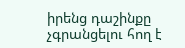իրենց դաշինքը չգրանցելու հող է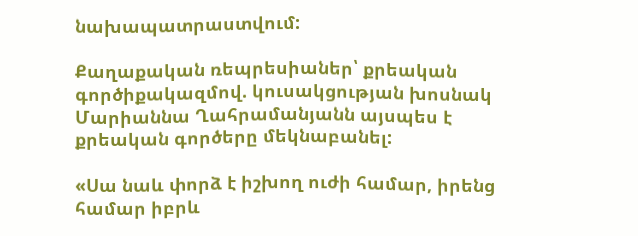նախապատրաստվում:

Քաղաքական ռեպրեսիաներ՝ քրեական գործիքակազմով. կուսակցության խոսնակ Մարիաննա Ղահրամանյանն այսպես է քրեական գործերը մեկնաբանել:

«Սա նաև փորձ է իշխող ուժի համար, իրենց համար իբրև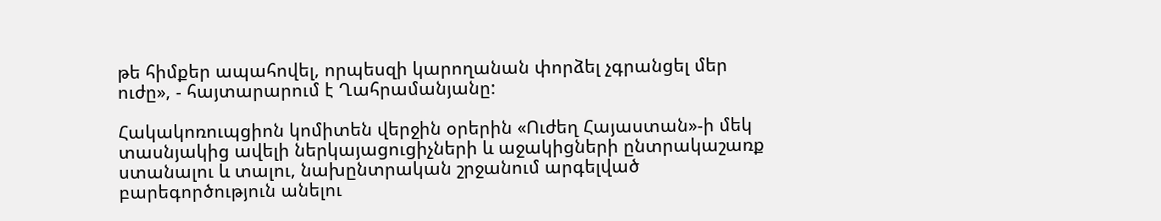թե հիմքեր ապահովել, որպեսզի կարողանան փորձել չգրանցել մեր ուժը», - հայտարարում է Ղահրամանյանը:

Հակակոռուպցիոն կոմիտեն վերջին օրերին «Ուժեղ Հայաստան»-ի մեկ տասնյակից ավելի ներկայացուցիչների և աջակիցների ընտրակաշառք ստանալու և տալու, նախընտրական շրջանում արգելված բարեգործություն անելու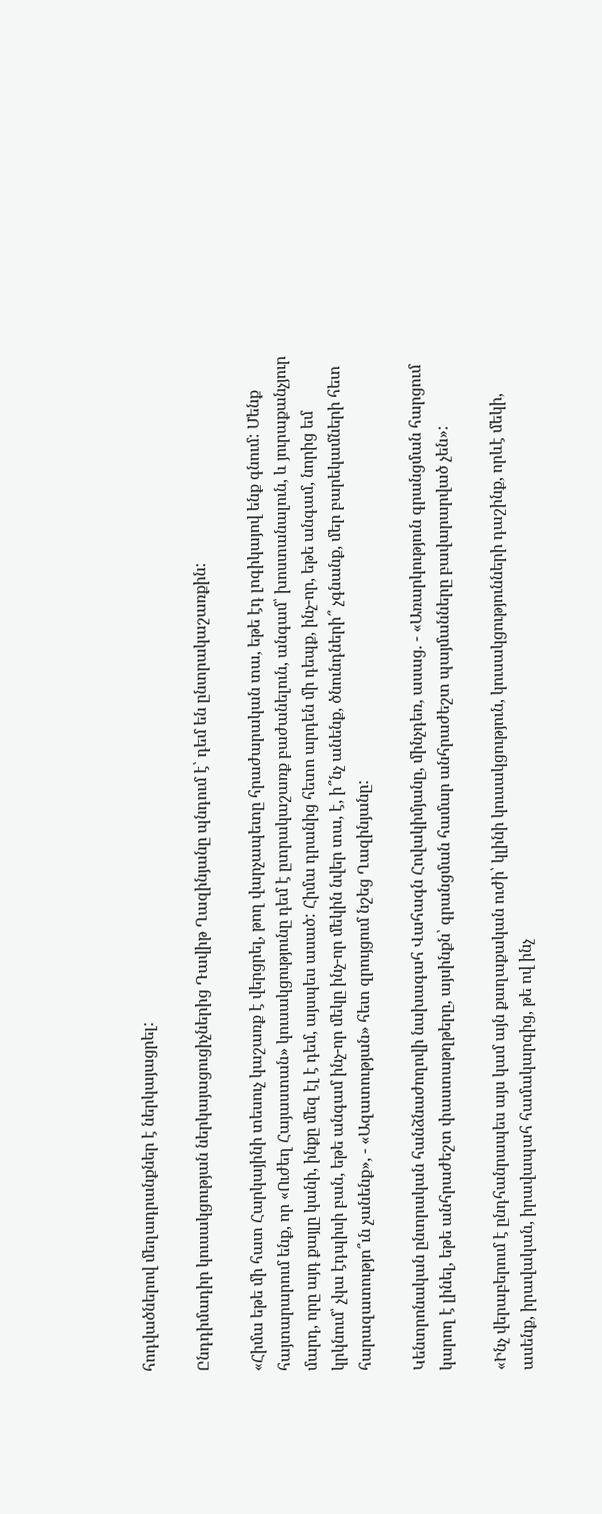հոդվածներով մեղադրանքներ է ներկայացրել:

Ընդդիմադիր կուսակցության ներկայացուցիչներից Դավիթ Ղազինյանը պնդում է՝ դեմ են ընտրակաշառքին:

«Հիմա եթե մի հատ Հարկայինի տեսուչ կաշառք է վերցրել, թող վարչապետը հրաժարական տա, եթե էդ լոգիկայով ենք գնում: Մենք հայտարարում ենք, որ «Ուժեղ Հայաստան» կուսակցությունը դեմ է ըտրակաշառք բաժանելուն, անգամ՝ խոստանալուն, և յուրաքանչյուր մարդ, որը այդ քայլը կանի, ինքը մեզ էլ է դեմ, այսպես ասած: Հիմա դրանից հետո արդեն մի դեպք, ինչ-որ, եթե անգամ, նորից եմ կրկնում՝ չկա էդպիսի բան, եթե անգամ ինչ-որ մեկը ինչ-որ մեկին նվեր տա, է, ի՞նչ անենք, ծնունդների՞ չգնանք, մեր բարեկամների հետ հարազատությո՞ւն չանենք», - «Ազատության» հետ զրույցում նշեց Ղազինյանը:

Կենտրոնական ընտրական հանձնաժողովի նախագահ Վահագն Հովակիմյանը, մինչդեռ, ասաց. - «Առարկություն գրանցման հարցում կարող է լինել, եթե անհրաժեշտ փաստաթղթերը, այսինքն՝ գրանցման համար անհրաժեշտ պայմանները բավարարված չեն»:

«Ինչ վերաբերում է ընդհանրապես այս կամ այն քաղաքական ուժի՝ կլինի կուսակցություն, կուսակցությունների դաշինք, որևէ մեկի, ասենք, իրավական, իրավապահ համակարգից, թե ով ինչ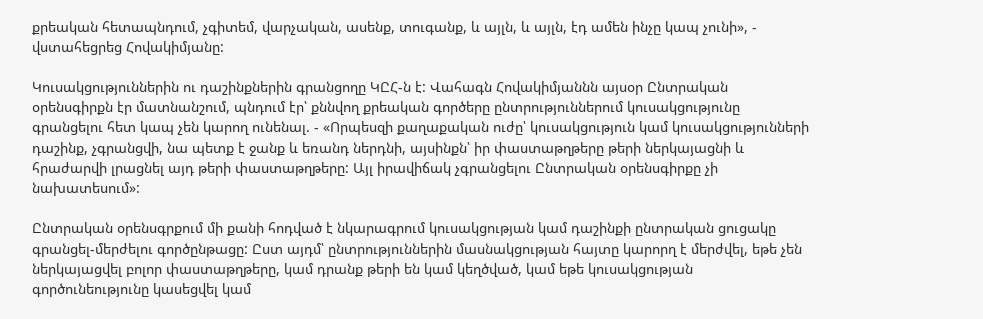քրեական հետապնդում, չգիտեմ, վարչական, ասենք, տուգանք, և այլն, և այլն, էդ ամեն ինչը կապ չունի», - վստահեցրեց Հովակիմյանը:

Կուսակցություններին ու դաշինքներին գրանցողը ԿԸՀ-ն է: Վահագն Հովակիմյաննն այսօր Ընտրական օրենսգիրքն էր մատնանշում, պնդում էր՝ քննվող քրեական գործերը ընտրություններում կուսակցությունը գրանցելու հետ կապ չեն կարող ունենալ. - «Որպեսզի քաղաքական ուժը՝ կուսակցություն կամ կուսակցությունների դաշինք, չգրանցվի, նա պետք է ջանք և եռանդ ներդնի, այսինքն՝ իր փաստաթղթերը թերի ներկայացնի և հրաժարվի լրացնել այդ թերի փաստաթղթերը: Այլ իրավիճակ չգրանցելու Ընտրական օրենսգիրքը չի նախատեսում»:

Ընտրական օրենսգրքում մի քանի հոդված է նկարագրում կուսակցության կամ դաշինքի ընտրական ցուցակը գրանցել-մերժելու գործընթացը: Ըստ այդմ՝ ընտրություններին մասնակցության հայտը կարորղ է մերժվել, եթե չեն ներկայացվել բոլոր փաստաթղթերը, կամ դրանք թերի են կամ կեղծված, կամ եթե կուսակցության գործունեությունը կասեցվել կամ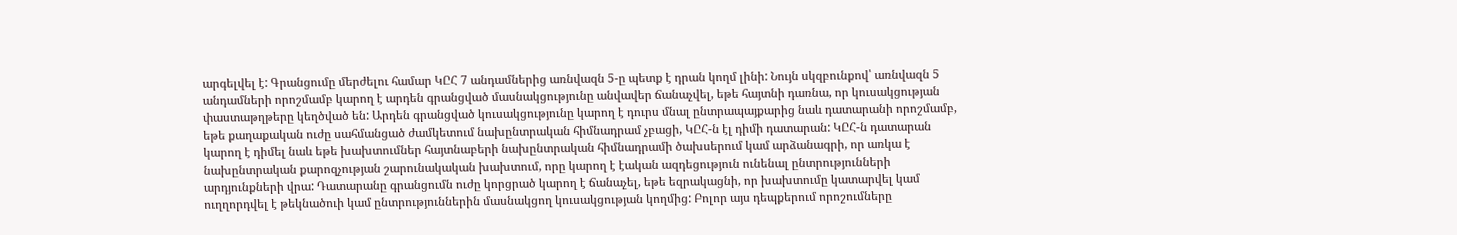արգելվել է: Գրանցումը մերժելու համար ԿԸՀ 7 անդամներից առնվազն 5-ը պետք է դրան կողմ լինի: Նույն սկզբունքով՝ առնվազն 5 անդամների որոշմամբ կարող է արդեն գրանցված մասնակցությունը անվավեր ճանաչվել, եթե հայտնի դառնա, որ կուսակցության փաստաթղթերը կեղծված են: Արդեն գրանցված կուսակցությունը կարող է դուրս մնալ ընտրապայքարից նաև դատարանի որոշմամբ, եթե քաղաքական ուժը սահմանցած ժամկետում նախընտրական հիմնադրամ չբացի, ԿԸՀ-ն էլ դիմի դատարան: ԿԸՀ-ն դատարան կարող է դիմել նաև եթե խախտումներ հայտնաբերի նախընտրական հիմնադրամի ծախսերում կամ արձանագրի, որ առկա է նախընտրական քարոզչության շարունակական խախտում, որը կարող է էական ազդեցություն ունենալ ընտրությունների արդյունքների վրա: Դատարանը գրանցումն ուժը կորցրած կարող է ճանաչել, եթե եզրակացնի, որ խախտումը կատարվել կամ ուղղորդվել է թեկնածուի կամ ընտրություններին մասնակցող կուսակցության կողմից: Բոլոր այս դեպքերում որոշումները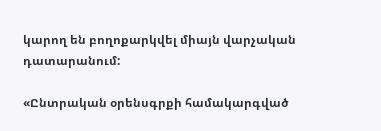կարող են բողոքարկվել միայն վարչական դատարանում:

«Ընտրական օրենսգրքի համակարգված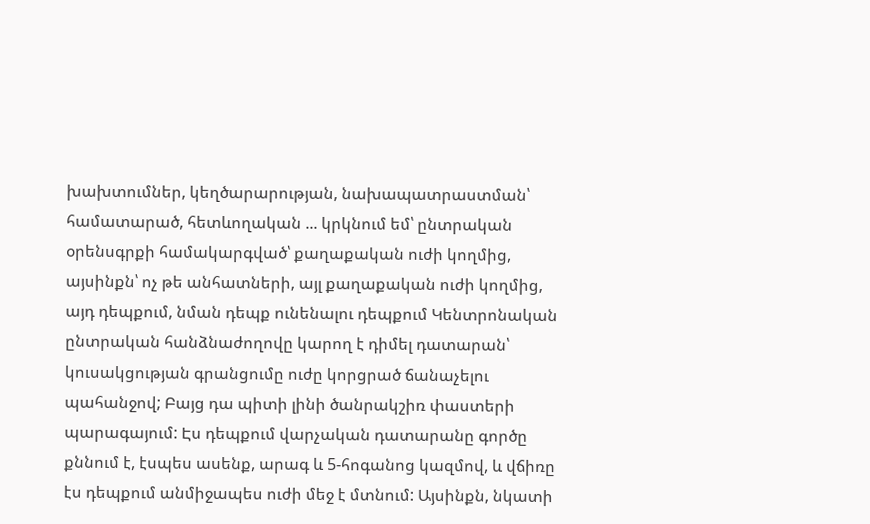խախտումներ, կեղծարարության, նախապատրաստման՝ համատարած, հետևողական ... կրկնում եմ՝ ընտրական օրենսգրքի համակարգված՝ քաղաքական ուժի կողմից, այսինքն՝ ոչ թե անհատների, այլ քաղաքական ուժի կողմից, այդ դեպքում, նման դեպք ունենալու դեպքում Կենտրոնական ընտրական հանձնաժողովը կարող է դիմել դատարան՝ կուսակցության գրանցումը ուժը կորցրած ճանաչելու պահանջով; Բայց դա պիտի լինի ծանրակշիռ փաստերի պարագայում: Էս դեպքում վարչական դատարանը գործը քննում է, էսպես ասենք, արագ և 5-հոգանոց կազմով, և վճիռը էս դեպքում անմիջապես ուժի մեջ է մտնում: Այսինքն, նկատի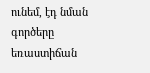ունեմ, էդ նման գործերը եռաստիճան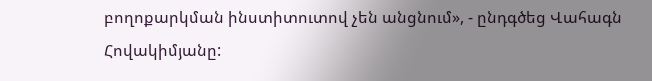բողոքարկման ինստիտուտով չեն անցնում», - ընդգծեց Վահագն Հովակիմյանը: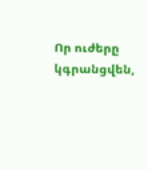Որ ուժերը կգրանցվեն,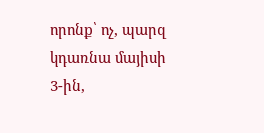որոնք՝ ոչ, պարզ կդառնա մայիսի 3-ին,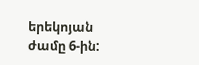երեկոյան ժամը 6-ին: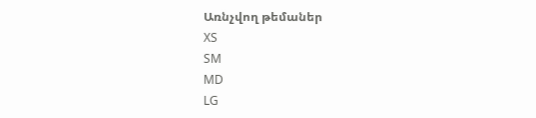Առնչվող թեմաներ
XS
SM
MD
LG